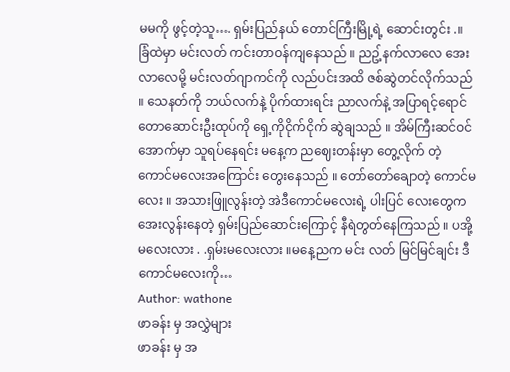မမကို ဖွင့်တဲ့သူ…. ရှမ်းပြည်နယ် တောင်ကြီးမြို့ရဲ့ ဆောင်းတွင်း .။ ခြံထဲမှာ မင်းလတ် ကင်းတာဝန်ကျနေသည် ။ ညဥ့်နက်လာလေ အေးလာလေမို့ မင်းလတ်ဂျာကင်ကို လည်ပင်းအထိ ဇစ်ဆွဲတင်လိုက်သည် ။ သေနတ်ကို ဘယ်လက်နဲ့ ပိုက်ထားရင်း ညာလက်နဲ့ အပြာရင့်ရောင် တောဆောင်းဦးထုပ်ကို ရှေ့ကိုငိုက်ငိုက် ဆွဲချသည် ။ အိမ်ကြီးဆင်ဝင်အောက်မှာ သူရပ်နေရင်း မနေ့က ညဈေးတန်းမှာ တွေ့လိုက် တဲ့ ကောင်မလေးအကြောင်း တွေးနေသည် ။ တော်တော်ချောတဲ့ ကောင်မလေး ။ အသားဖြူလွန်းတဲ့ အဲဒီကောင်မလေးရဲ့ ပါးပြင် လေးတွေက အေးလွန်းနေတဲ့ ရှမ်းပြည်ဆောင်းကြောင့် နီရဲတွတ်နေကြသည် ။ ပအို့မလေးလား . .ရှမ်းမလေးလား ။မနေ့ညက မင်း လတ် မြင်မြင်ချင်း ဒီကောင်မလေးကို…
Author: wathone
ဖာခန်း မှ အလွှဲများ
ဖာခန်း မှ အ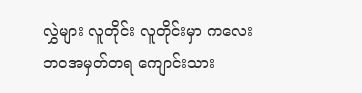လွှဲများ လူတိုင်း လူတိုင်းမှာ ကလေးဘဝအမှတ်တရ ကျောင်းသား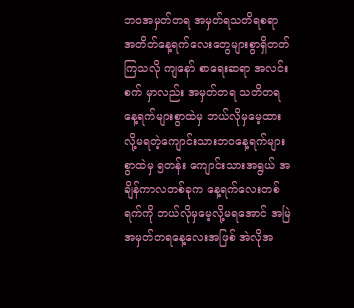ဘဝအမှတ်တရ အမှတ်ရသတိရစရာ အတိတ်နေ့ရက်လေးတွေများစွာရှိတတ်ကြသလို ကျနော် စာရေးဆရာ အလင်းစက် မှာလည်း အမှတ်တရ သတိတရနေ့ရက်များစွာထဲမှ ဘယ်လိုမှမေ့ထားလို့မရတဲ့ကျောင်းသားဘဝနေ့ရက်များစွာထဲမှ ၅တန်း ကျောင်းသားအရွယ် အချိန်ကာလတစ်ခုက နေ့ရက်လေးတစ်ရက်ကို ဘယ်လိုမှမေ့လို့မရအောင် အမြဲအမှတ်တရနေ့လေးအဖြစ် အဲလိုအ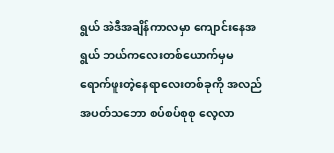ရွယ် အဲဒီအချိန်ကာလမှာ ကျောင်းနေအရွယ် ဘယ်ကလေးတစ်ယောက်မှမရောက်ဖူးတဲ့နေရာလေးတစ်ခုကို အလည်အပတ်သဘော စပ်စပ်စုစု လေ့လာ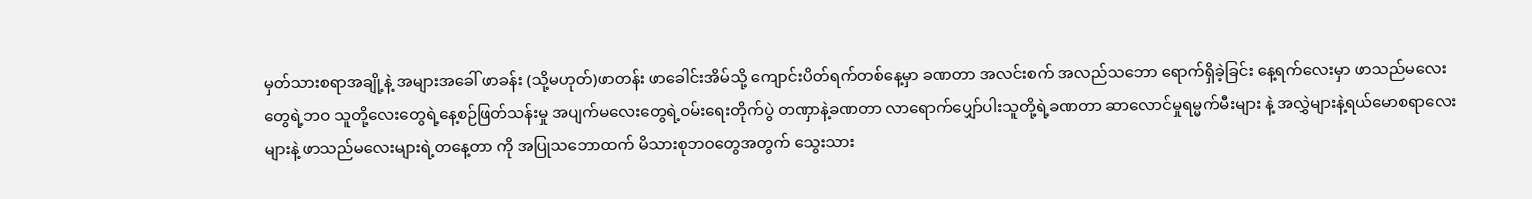မှတ်သားစရာအချို့နဲ့ အများအခေါ် ဖာခန်း (သို့မဟုတ်)ဖာတန်း ဖာခေါင်းအိမ်သို့ ကျောင်းပိတ်ရက်တစ်နေ့မှာ ခဏတာ အလင်းစက် အလည်သဘော ရောက်ရှိခဲ့ခြင်း နေ့ရက်လေးမှာ ဖာသည်မလေးတွေရဲ့ဘဝ သူတို့လေးတွေရဲ့နေ့စဉ်ဖြတ်သန်းမှု အပျက်မလေးတွေရဲ့ဝမ်းရေးတိုက်ပွဲ တဏှာနဲ့ခဏတာ လာရောက်ပျှော်ပါးသူတို့ရဲ့ခဏတာ ဆာလောင်မှုရမ္မက်မီးများ နဲ့ အလွှဲများနဲ့ရယ်မောစရာလေးများနဲ့ ဖာသည်မလေးများရဲ့တနေ့တာ ကို အပြုသဘောထက် မိသားစုဘဝတွေအတွက် သွေးသား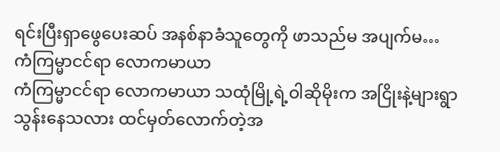ရင်းပြီးရှာဖွေပေးဆပ် အနစ်နာခံသူတွေကို ဖာသည်မ အပျက်မ…
ကံကြမ္မာငင်ရာ လောကမာယာ
ကံကြမ္မာငင်ရာ လောကမာယာ သထုံမြို့ရဲ့ဝါဆိုမိုးက အငြိုးနဲ့များရွာသွန်းနေသလား ထင်မှတ်လောက်တဲ့အ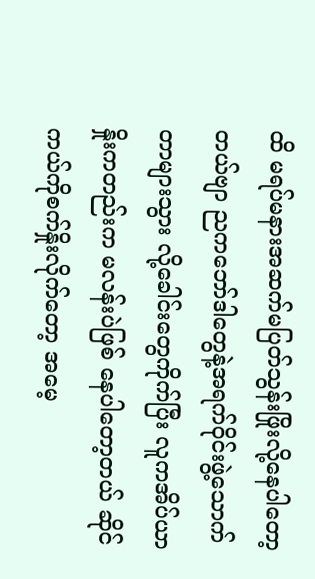ထိ မရပ်မနားအဆက်မပြတ်သွန်းဖြိုးလို့နေပါတော့ တယ်ဗျာ ညကဘော်ဒါတွေနဲ့အရက်ဝိုင်းဖွဲ့သောက်တာများသွား လို့ခေါင်းတွေကိုက်ပြီး လူကအိပ်ယာနှိုးကတည်းက မလန်းပဲဖြစ် နေပါတော့တယ် ဆိုင်ကယ်ကိုစက်နှိုးလိုက်တော့ အမေ့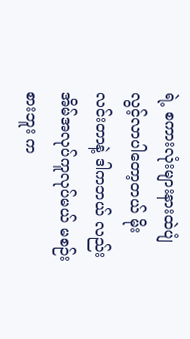ရဲ့ စကားလုံးများနားထဲပျံလွင့်လာပါတော့တယ် မိုးလင်းတာနဲ့ ဒါကဘယ် လည်း အိမ်အလုပ်ကူလုပ်မယ် မစဉ်းစားဘူး က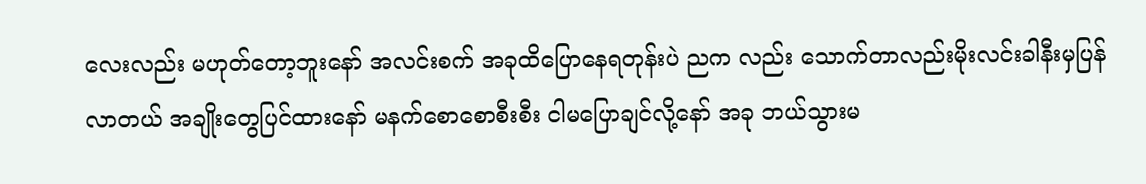လေးလည်း မဟုတ်တော့ဘူးနော် အလင်းစက် အခုထိပြောနေရတုန်းပဲ ညက လည်း သောက်တာလည်းမိုးလင်းခါနီးမှပြန်လာတယ် အချိုးတွေပြင်ထားနော် မနက်စောစောစီးစီး ငါမပြောချင်လို့နော် အခု ဘယ်သွားမ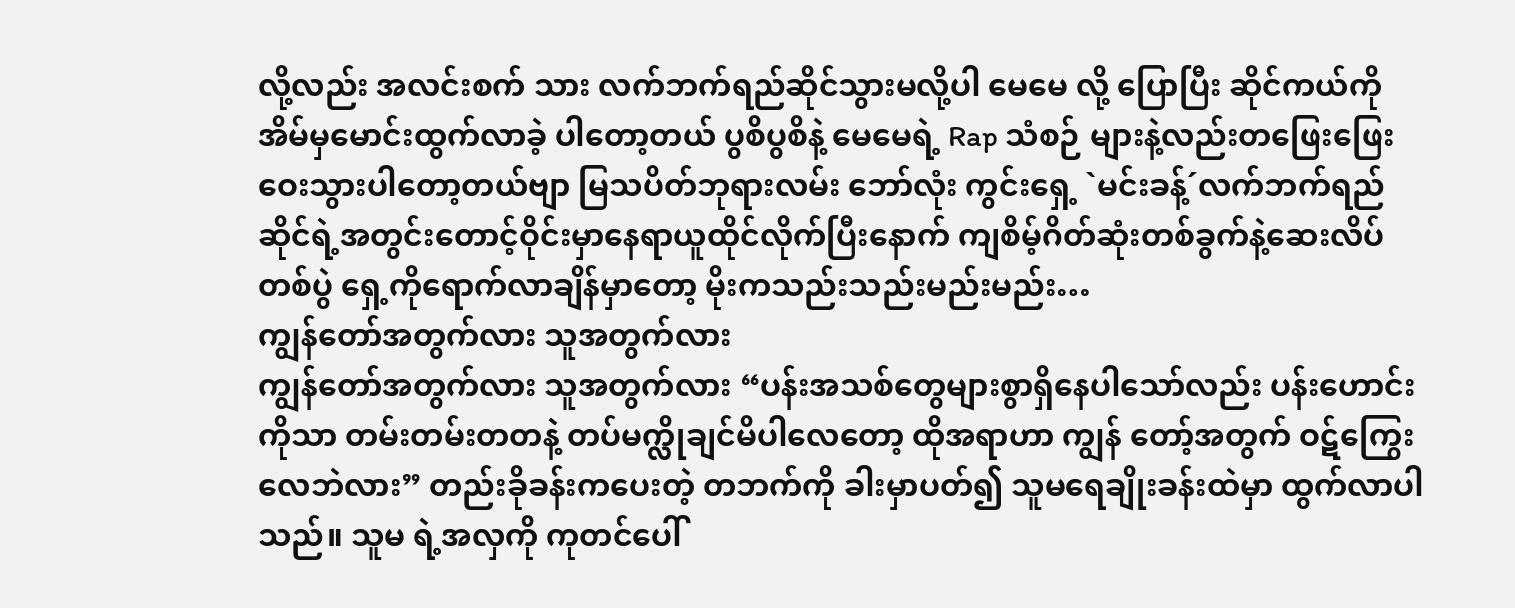လို့လည်း အလင်းစက် သား လက်ဘက်ရည်ဆိုင်သွားမလို့ပါ မေမေ လို့ ပြောပြီး ဆိုင်ကယ်ကိုအိမ်မှမောင်းထွက်လာခဲ့ ပါတော့တယ် ပွစိပွစိနဲ့ မေမေရဲ့ Rap သံစဉ် များနဲ့လည်းတဖြေးဖြေးဝေးသွားပါတော့တယ်ဗျာ မြသပိတ်ဘုရားလမ်း ဘော်လုံး ကွင်းရှေ့ `မင်းခန့်´လက်ဘက်ရည်ဆိုင်ရဲ့အတွင်းတောင့်ဝိုင်းမှာနေရာယူထိုင်လိုက်ပြီးနောက် ကျစိမ့်ဂိတ်ဆုံးတစ်ခွက်နဲ့ဆေးလိပ် တစ်ပွဲ ရှေ့ကိုရောက်လာချိန်မှာတော့ မိုးကသည်းသည်းမည်းမည်း…
ကျွန်တော်အတွက်လား သူအတွက်လား
ကျွန်တော်အတွက်လား သူအတွက်လား “ပန်းအသစ်တွေများစွာရှိနေပါသော်လည်း ပန်းဟောင်းကိုသာ တမ်းတမ်းတတနဲ့ တပ်မက္လိုချင်မိပါလေတော့ ထိုအရာဟာ ကျွန် တော့်အတွက် ဝဋ်ကြွေးလေဘဲလား” တည်းခိုခန်းကပေးတဲ့ တဘက်ကို ခါးမှာပတ်၍ သူမရေချိုးခန်းထဲမှာ ထွက်လာပါသည်။ သူမ ရဲ့အလှကို ကုတင်ပေါ်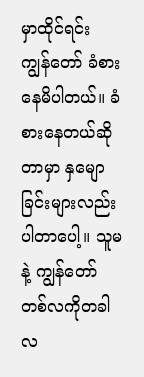မှာထိုင်ရင်း ကျွန်တော် ခံစားနေမိပါတယ်။ ခံစားနေတယ်ဆိုတာမှာ နှမျောခြင်းများလည်းပါတာပေါ့။ သူမနဲ့ ကျွန်တော် တစ်လကိုတခါ လ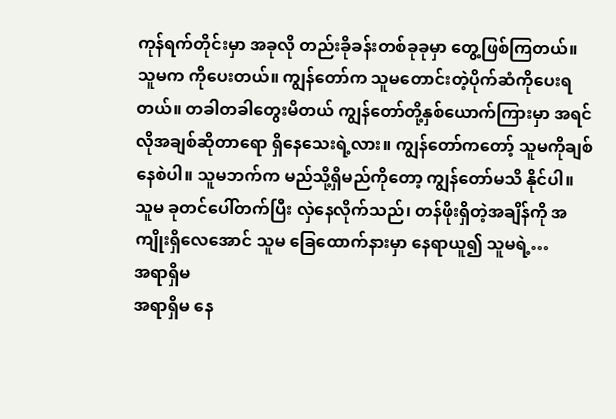ကုန်ရက်တိုင်းမှာ အခုလို တည်းခိုခန်းတစ်ခုခုမှာ တွေ့ဖြစ်ကြတယ်။ သူမက ကိုပေးတယ်။ ကျွန်တော်က သူမတောင်းတဲ့ပိုက်ဆံကိုပေးရတယ်။ တခါတခါတွေးမိတယ် ကျွန်တော်တို့နှစ်ယောက်ကြားမှာ အရင် လိုအချစ်ဆိုတာရော ရှိနေသေးရဲ့လား။ ကျွန်တော်ကတော့် သူမကိုချစ်နေစဲပါ။ သူမဘက်က မည်သို့ရှိမည်ကိုတော့ ကျွန်တော်မသိ နိုင်ပါ။ သူမ ခုတင်ပေါ်တက်ပြီး လှဲနေလိုက်သည်၊ တန်ဖိုးရှိတဲ့အချိန်ကို အကျိုးရှိလေအောင် သူမ ခြေထောက်နားမှာ နေရာယူ၍ သူမရဲ့…
အရာရှိမ
အရာရှိမ နေ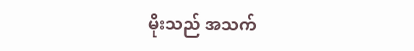မိုးသည် အသက်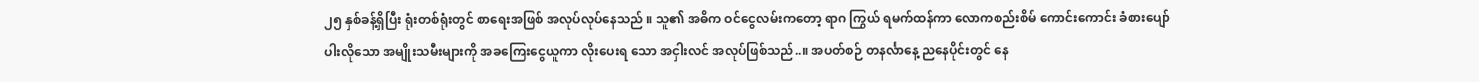၂၅ နှစ်ခန့်ရှိပြီး ရုံးတစ်ရုံးတွင် စာရေးအဖြစ် အလုပ်လုပ်နေသည် ။ သူ၏ အဓိက ဝင်ငွေလမ်းကတော့ ရာဂ ကြွယ် ရမက်ထန်ကာ လောကစည်းစိမ် ကောင်းကောင်း ခံစားပျော်ပါးလိုသော အမျိုးသမီးများကို အခကြေးငွေယူကာ လိုးပေးရ သော အငှါးလင် အလုပ်ဖြစ်သည်..။ အပတ်စဉ် တနင်္လာနေ့ ညနေပိုင်းတွင် နေ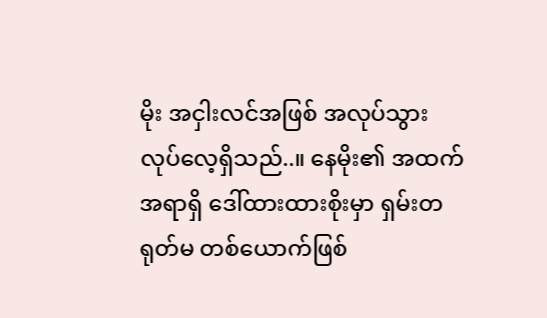မိုး အငှါးလင်အဖြစ် အလုပ်သွားလုပ်လေ့ရှိသည်..။ နေမိုး၏ အထက်အရာရှိ ဒေါ်ထားထားစိုးမှာ ရှမ်းတရုတ်မ တစ်ယောက်ဖြစ်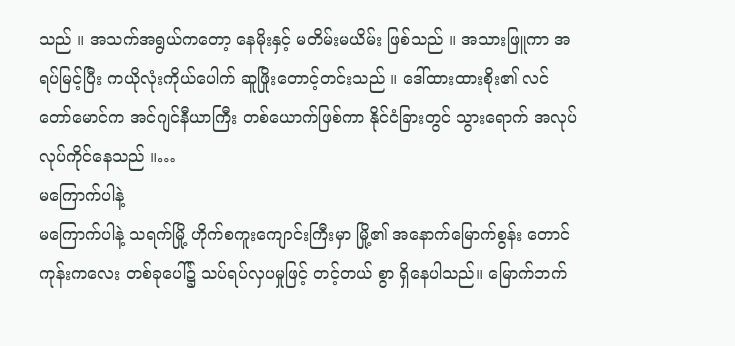သည် ။ အသက်အရွယ်ကတော့ နေမိုးနှင့် မတိမ်းမယိမ်း ဖြစ်သည် ။ အသားဖြူကာ အရပ်မြင့်ပြီး ကယိုလုံးကိုယ်ပေါက် ဆူဖြိုးတောင့်တင်းသည် ။ ဒေါ်ထားထားစိုး၏ လင် တော်မောင်က အင်ဂျင်နီယာကြီး တစ်ယောက်ဖြစ်ကာ နိုင်ငံခြားတွင် သွားရောက် အလုပ်လုပ်ကိုင်နေသည် ။…
မကြောက်ပါနဲ့
မကြောက်ပါနဲ့ သရက်မြို့ ဟိုက်စကူးကျောင်းကြီးမှာ မြို့၏ အနောက်မြောက်စွန်း တောင်ကုန်းကလေး တစ်ခုပေါ်၌ သပ်ရပ်လှပမှုဖြင့် တင့်တယ် စွာ ရှိနေပါသည်။ မြောက်ဘက်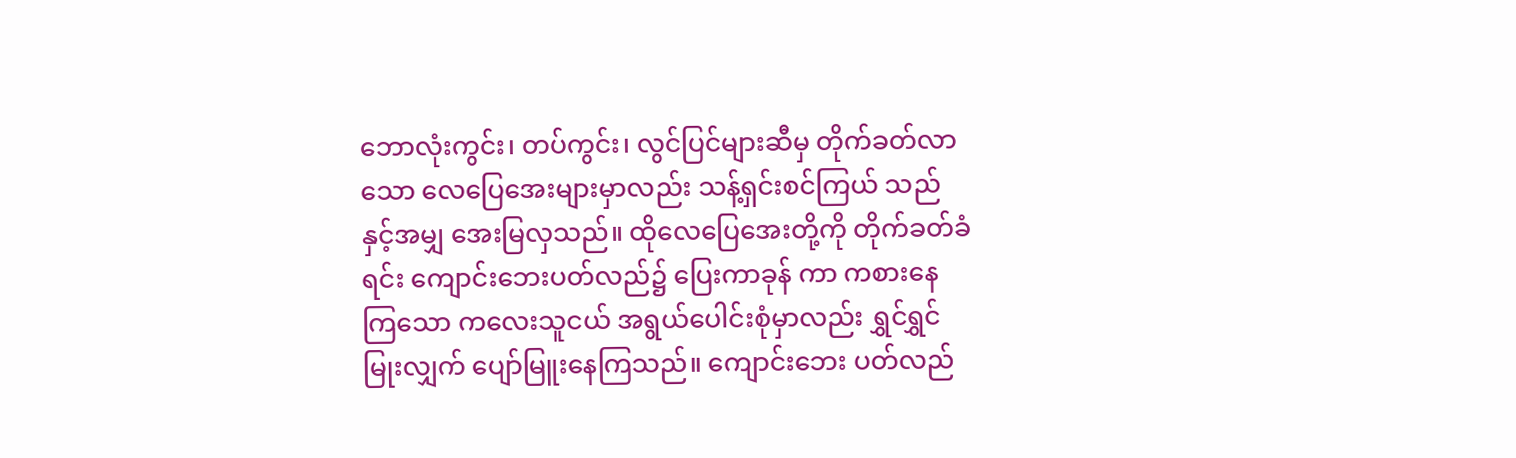ဘောလုံးကွင်း၊ တပ်ကွင်း၊ လွင်ပြင်များဆီမှ တိုက်ခတ်လာသော လေပြေအေးများမှာလည်း သန့်ရှင်းစင်ကြယ် သည်နှင့်အမျှ အေးမြလှသည်။ ထိုလေပြေအေးတို့ကို တိုက်ခတ်ခံရင်း ကျောင်းဘေးပတ်လည်၌ ပြေးကာခုန် ကာ ကစားနေကြသော ကလေးသူငယ် အရွယ်ပေါင်းစုံမှာလည်း ရွှင်ရွှင်မြုးလျှက် ပျော်မြူးနေကြသည်။ ကျောင်းဘေး ပတ်လည်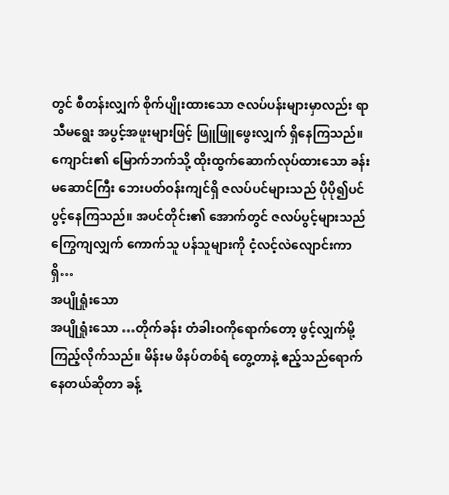တွင် စီတန်းလျှက် စိုက်ပျိုးထားသော ဇလပ်ပန်းများမှာလည်း ရာသီမရွေး အပွင့်အဖူးများဖြင့် ဖြူဖြူဖွေးလျှက် ရှိနေကြသည်။ ကျောင်း၏ မြောက်ဘက်သို့ ထိုးထွက်ဆောက်လုပ်ထားသော ခန်းမဆောင်ကြီး ဘေးပတ်ဝန်းကျင်ရှိ ဇလပ်ပင်များသည် ပိုပို၍ပင် ပွင့်နေကြသည်။ အပင်တိုင်း၏ အောက်တွင် ဇလပ်ပွင့်များသည် ကြွေကျလျှက် ကောက်သူ ပန်သူများကို ငံ့လင့်လဲလျောင်းကာ ရှိ…
အပျိုရှုံးသော
အပျိုရှုံးသော …တိုက်ခန်း တံခါးဝကိုရောက်တော့ ဖွင့်လျှက်မို့ ကြည့်လိုက်သည်။ မိန်းမ ဖိနပ်တစ်ရံ တွေ့တာနဲ့ ဧည့်သည်ရောက်နေတယ်ဆိုတာ ခန့်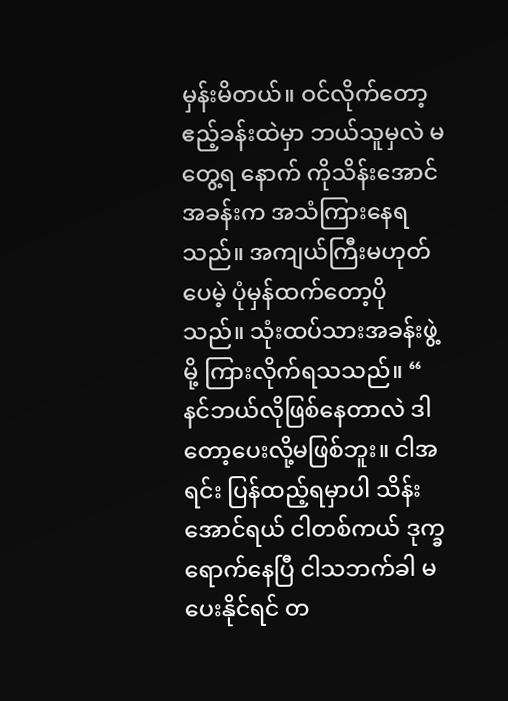မှန်းမိတယ်။ ဝင်လိုက်တော့ ဧည့်ခန်းထဲမှာ ဘယ်သူမှလဲ မတွေ့ရ နောက် ကိုသိန်းအောင် အခန်းက အသံကြားနေရသည်။ အကျယ်ကြီးမဟုတ်ပေမဲ့ ပုံမှန်ထက်တော့ပိုသည်။ သုံးထပ်သားအခန်းဖွဲ့မို့ ကြားလိုက်ရသသည်။ “ နင်ဘယ်လိုဖြစ်နေတာလဲ ဒါ တော့ပေးလို့မဖြစ်ဘူး။ ငါအရင်း ပြန်ထည့်ရမှာပါ သိန်းအောင်ရယ် ငါတစ်ကယ် ဒုက္ခရောက်နေပြီ ငါသဘက်ခါ မပေးနိုင်ရင် တ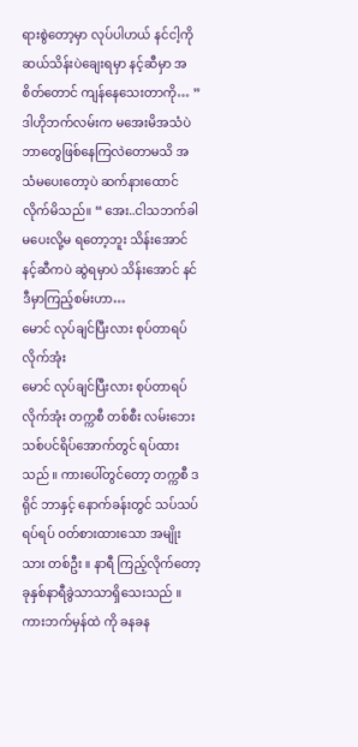ရားစွဲတော့မှာ လုပ်ပါဟယ် နင်ငါ့ကို ဆယ်သိန်းပဲချေးရမှာ နင့်ဆီမှာ အစိတ်တောင် ကျန်နေသေးတာကို… ” ဒါဟိုဘက်လမ်းက မအေးမိအသံပဲ ဘာတွေဖြစ်နေကြလဲတောမသိ အသံမပေးတော့ပဲ ဆက်နားထောင်လိုက်မိသည်။ “ အေး..ငါသဘက်ခါ မပေးလို့မ ရတော့ဘူး သိန်းအောင် နင့်ဆီကပဲ ဆွဲရမှာပဲ သိန်းအောင် နင်ဒီမှာကြည့်စမ်းဟာ…
မောင် လုပ်ချင်ပြီးလား စုပ်တာရပ်လိုက်အုံး
မောင် လုပ်ချင်ပြီးလား စုပ်တာရပ်လိုက်အုံး တက္ကစီ တစ်စီး လမ်းဘေး သစ်ပင်ရိပ်အောက်တွင် ရပ်ထားသည် ။ ကားပေါ်တွင်တော့ တက္ကစီ ဒရိုင် ဘာနှင့် နောက်ခန်းတွင် သပ်သပ်ရပ်ရပ် ဝတ်စားထားသော အမျိုးသား တစ်ဦး ။ နာရီ ကြည့်လိုက်တော့ ခုနှစ်နာရီခွဲသာသာရှိသေးသည် ။ ကားဘက်မှန်ထဲ ကို ခနခန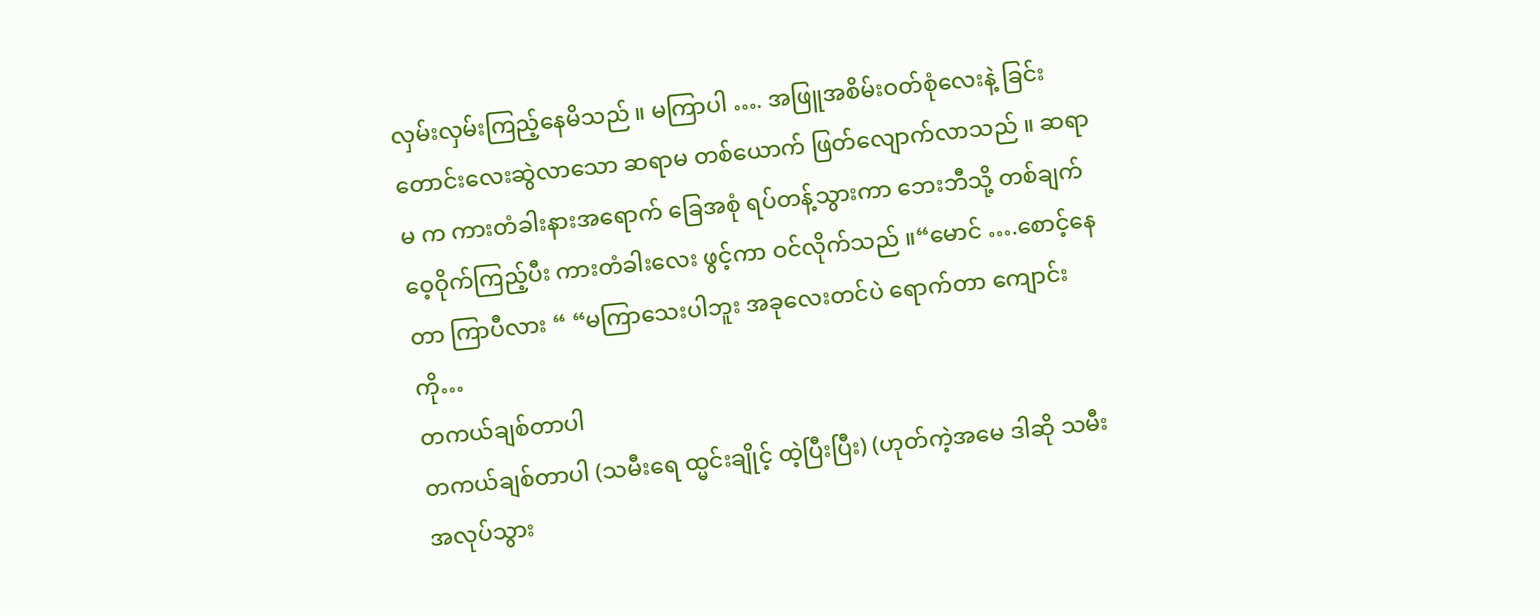လှမ်းလှမ်းကြည့်နေမိသည် ။ မကြာပါ …. အဖြူအစိမ်းဝတ်စုံလေးနဲ့ ခြင်းတောင်းလေးဆွဲလာသော ဆရာမ တစ်ယောက် ဖြတ်လျောက်လာသည် ။ ဆရာမ က ကားတံခါးနားအရောက် ခြေအစုံ ရပ်တန့်သွားကာ ဘေးဘီသို့ တစ်ချက် ဝေ့ဝိုက်ကြည့်ပီး ကားတံခါးလေး ဖွင့်ကာ ဝင်လိုက်သည် ။“မောင် ….စောင့်နေတာ ကြာပီလား “ “မကြာသေးပါဘူး အခုလေးတင်ပဲ ရောက်တာ ကျောင်းကို…
တကယ်ချစ်တာပါ
တကယ်ချစ်တာပါ (သမီးရေ ထ္မင်းချိုင့် ထဲ့ပြီးပြီး) (ဟုတ်ကဲ့အမေ ဒါဆို သမီး အလုပ်သွား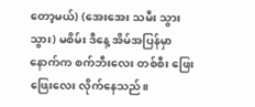တော့မယ်) (အေးအေး သမီး သွားသွား) မစိမ်း ဒီနေ့ အိမ်အပြန်မှာ နောက်က စက်ဘီးလေး တစ်စီး ဖြေးဖြေးလေး လိုက်နေသည်။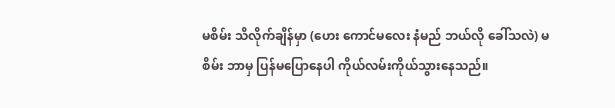မစိမ်း သိလိုက်ချိန်မှာ (ဟေး ကောင်မလေး နံမည် ဘယ်လို ခေါ်သလဲ) မစိမ်း ဘာမှ ပြန်မပြောနေပါ ကိုယ်လမ်းကိုယ်သွားနေသည်။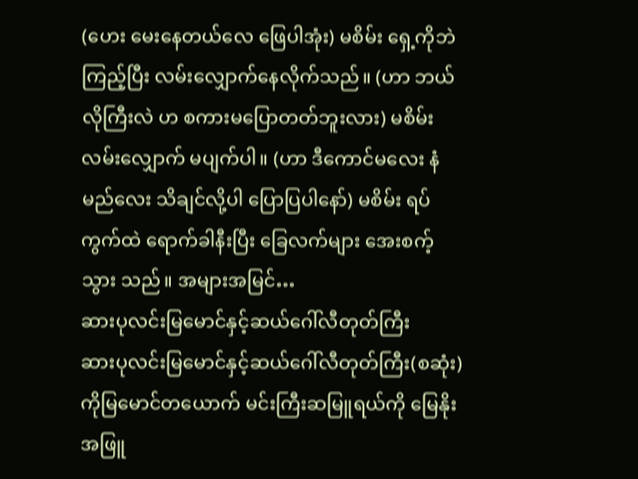(ဟေး မေးနေတယ်လေ ဖြေပါအုံး) မစိမ်း ရှေ့ကိုဘဲကြည့်ပြီး လမ်းလျှောက်နေလိုက်သည်။ (ဟာ ဘယ်လိုကြီးလဲ ဟ စကားမပြောတတ်ဘူးလား) မစိမ်း လမ်းလျှောက် မပျက်ပါ။ (ဟာ ဒီကောင်မလေး နံမည်လေး သိချင်လို့ပါ ပြောပြပါနော်) မစိမ်း ရပ်ကွက်ထဲ ရောက်ခါနီးပြီး ခြေလက်များ အေးစက့်သွား သည်။ အများအမြင်…
ဆားပုလင်းမြမောင်နှင့်ဆယ်ဂေါ်လီတုတ်ကြီး
ဆားပုလင်းမြမောင်နှင့်ဆယ်ဂေါ်လီတုတ်ကြီး(စဆုံး) ကိုမြမောင်တယောက် မင်းကြီးဆမြူရယ်ကို မြေနိုးအဖြူ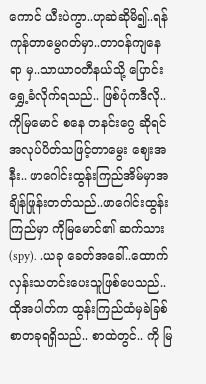ကောင် ယီးပဲကွာ..ဟုဆဲဆိုမိ၍..ရန်ကုန်တာမွေဂတ်မှာ..တာဝန်ကျနေရာ မှ..သာယာဝတီနယ်သို့ ပြောင်းရွှေ့ခံလိုက်ရသည်.. ဖြစ်ပုံကဒီလို..ကိုမြမောင် စနေ တနင်းဂွေ ဆိုရင် အလုပ်ပိတ်သဖြင့်တာမွေး ဈေးအနီး.. ဖာဂေါင်းထွန်းကြည်အိမ်မှာအချိန်ဖြုန်းတတ်သည်..ဖာဂေါင်းထွန်းကြည်မှာ ကိုမြမောင်၏ ဆက်သား(spy). .ယခု ခေတ်အခေါ်..ထောက်လှန်းသတင်းပေးသူဖြစ်ပေသည်.. ထိုအပါတ်က ထွန်းကြည်ထံမှခဲခြစ်စာတခုရရှိသည်.. စာထဲတွင်.. ကို မြ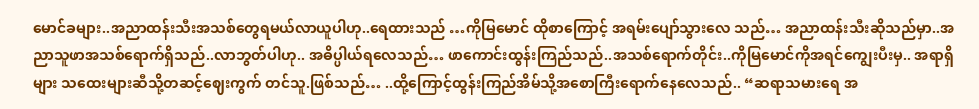မောင်ခများ..အညာထန်းသီးအသစ်တွေရမယ်လာယူပါဟု..ရေထားသည် …ကိုမြမောင် ထိုစာကြောင့် အရမ်းပျော်သွားလေ သည်… အညာထန်းသီးဆိုသည်မှာ..အညာသူဖာအသစ်ရောက်ရှိသည်..လာဘွတ်ပါဟု.. အဓိပ္ပါယ်ရလေသည်… ဖာကောင်းထွန်းကြည်သည်..အသစ်ရောက်တိုင်း..ကိုမြမောင်ကိုအရင်ကျွေးပီးမှ.. အရာရှိများ သထေးများဆီသို့တဆင့်ဈေးကွက် တင်သူ.ဖြစ်သည်… ..ထို့ကြောင့်ထွန်းကြည်အိမ်သို့အစောကြီးရောက်နေလေသည်.. “ဆရာသမားရေ အ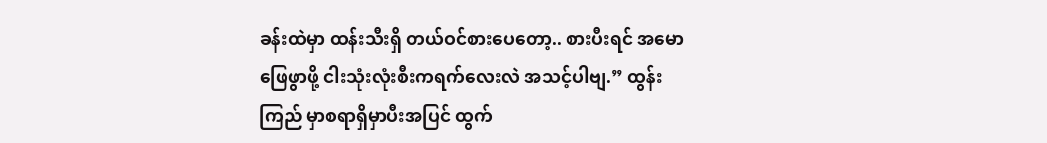ခန်းထဲမှာ ထန်းသီးရှိ တယ်ဝင်စားပေတော့.. စားပီးရင် အမောဖြေဖွာဖို့ ငါးသုံးလုံးစီးကရက်လေးလဲ အသင့်ပါဗျ.” ထွန်းကြည် မှာစရာရှိမှာပီးအပြင် ထွက်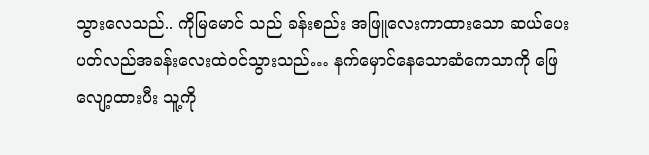သွားလေသည်.. ကိုမြမောင် သည် ခန်းစည်း အဖြူလေးကာထားသော ဆယ်ပေးပတ်လည်အခန်းလေးထဲဝင်သွားသည်… နက်မှောင်နေသောဆံကေသာကို ဖြေလျော့ထားပီး သူ့ကို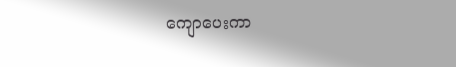ကျောပေးကာ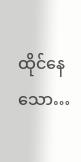ထိုင်နေသော…